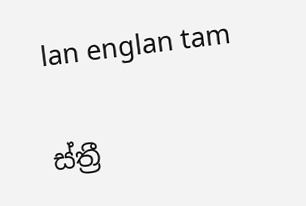lan englan tam

ස්ත්‍රී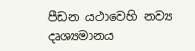පීඩන යථාවෙහි නව්‍ය දෘශ්‍යමානය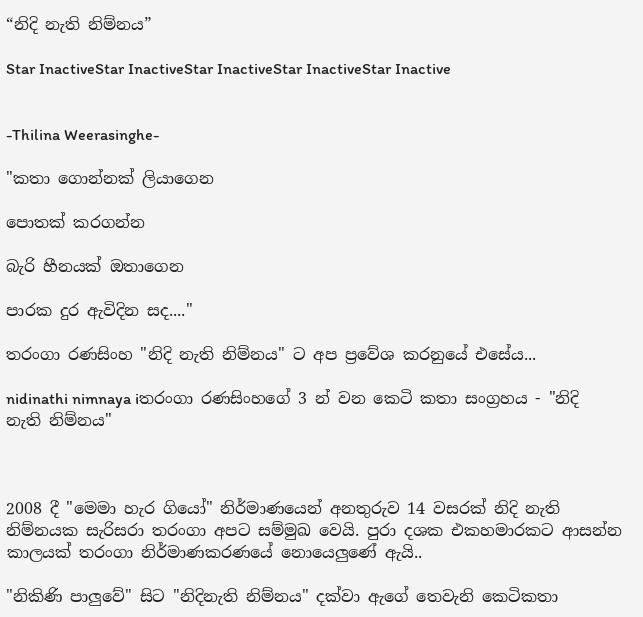“නිදි නැති නිම්නය”

Star InactiveStar InactiveStar InactiveStar InactiveStar Inactive


-Thilina Weerasinghe-

"කතා ගොන්නක් ලියාගෙන

පොතක් කරගන්න

බැරි හීනයක් ඔතාගෙන

පාරක දුර ඇවිදින සද...."

තරංගා රණසිංහ "නිදි නැති නිම්නය" ට අප ප්‍රවේශ කරනුයේ එසේය...

nidinathi nimnaya iතරංගා රණසිංහගේ 3 න් වන කෙටි කතා සංග්‍රහය - "නිදි නැති නිම්නය"



2008 දී "මෙමා හැර ගියෝ" නිර්මාණයෙන් අනතුරුව 14 වසරක් නිදි නැති නිම්නයක සැරිසරා තරංගා අපට සම්මුඛ වෙයි. පුරා දශක එකහමාරකට ආසන්න කාලයක් තරංගා නිර්මාණකරණයේ නොයෙලුණේ ඇයි..

"නිකිණි පාලුවේ" සිට "නිදිනැති නිම්නය" දක්වා ඇගේ තෙවැනි කෙටිකතා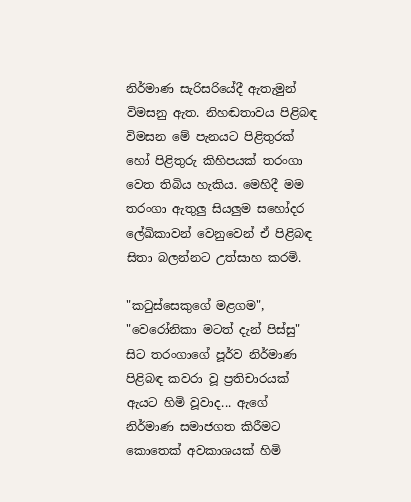නිර්මාණ සැරිසරියේදී ඇතැමුන් විමසනු ඇත. නිහඬතාවය පිළිබඳ විමසන මේ පැනයට පිළිතුරක් හෝ පිළිතුරු කිහිපයක් තරංගා වෙත තිබිය හැකිය. මෙහිදී මම තරංගා ඇතුලු සියලුම සහෝදර ලේඛිකාවන් වෙනුවෙන් ඒ පිළිබඳ සිතා බලන්නට උත්සාහ කරමි.

"කටුස්සෙකුගේ මළගම", "වෙරෝනිකා මටත් දැන් පිස්සු" සිට තරංගාගේ පූර්ව නිර්මාණ පිළිබඳ කවරා වූ ප්‍රතිචාරයක් ඇයට හිමි වූවාද... ඇගේ නිර්මාණ සමාජගත කිරීමට කොතෙක් අවකාශයක් හිමි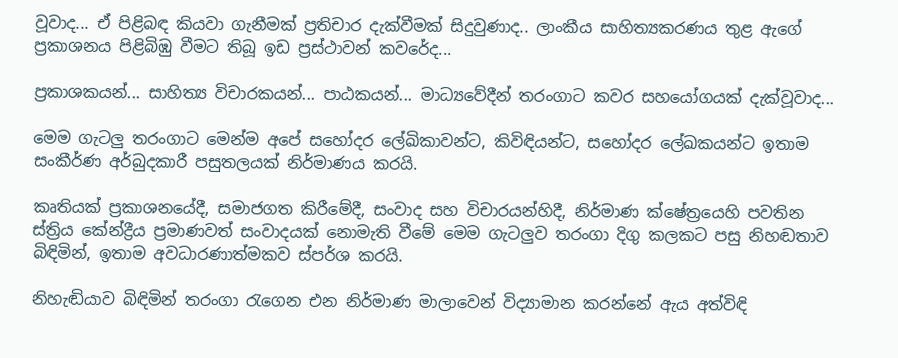වූවාද... ඒ පිළිබඳ කියවා ගැනීමක් ප්‍රතිචාර දැක්වීමක් සිදුවුණාද.. ලාංකීය සාහිත්‍යකරණය තුළ ඇගේ ප්‍රකාශනය පිළිබිඹු වීමට තිබූ ඉඩ ප්‍රස්ථාවන් කවරේද...

ප්‍රකාශකයන්... සාහිත්‍ය විචාරකයන්... පාඨකයන්... මාධ්‍යවේදීන් තරංගාට කවර සහයෝගයක් දැක්වූවාද...

මෙම ගැටලු තරංගාට මෙන්ම අපේ සහෝදර ලේඛිකාවන්ට, කිවිඳියන්ට, සහෝදර ලේඛකයන්ට ඉතාම සංකීර්ණ අර්බුදකාරී පසුතලයක් නිර්මාණය කරයි.

කෘතියක් ප්‍රකාශනයේදී, සමාජගත කිරීමේදී, සංවාද සහ විචාරයන්හිදී, නිර්මාණ ක්ෂේත්‍රයෙහි පවතින ස්ත්‍රිය කේන්ද්‍රීය ප්‍රමාණවත් සංවාදයක් නොමැති වීමේ මෙම ගැටලුව තරංගා දිගු කලකට පසු නිහඬතාව බිඳිමින්, ඉතාම අවධාරණාත්මකව ස්පර්ශ කරයි.

නිහැඬියාව බිඳිමින් තරංගා රැගෙන එන නිර්මාණ මාලාවෙන් විද්‍යාමාන කරන්නේ ඇය අත්විඳි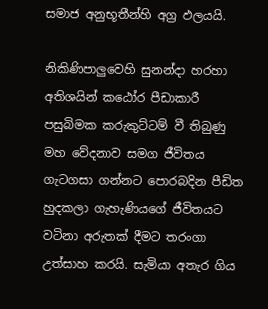සමාජ අනුභූතීන්හි අග්‍ර ඵලයයි.

නිකිණිපාලුවෙහි සුනන්දා හරහා අතිශයින් කඨෝර පීඩාකාරී පසුබිමක කරුකුට්ටම් වී තිබුණු මහ වේදනාව සමග ජීවිතය ගැටගසා ගන්නට පොරබදින පීඩිත හුදකලා ගැහැණියගේ ජීවිතයට වටිනා අරුතක් දීමට තරංගා උත්සාහ කරයි. සැමියා අතැර ගිය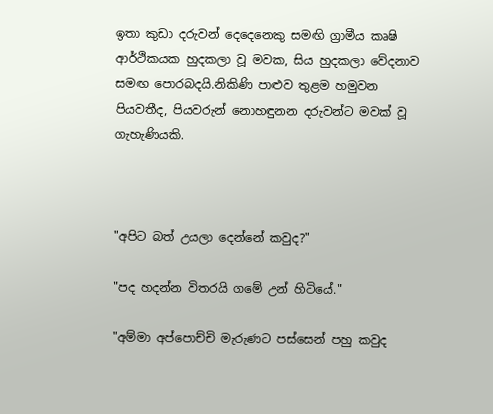ඉතා කුඩා දරුවන් දෙදෙනෙකු සමඟි ග්‍රාමීය කෘෂි ආර්ථිකයක හුදකලා වූ මවක, සිය හුදකලා වේදනාව සමඟ පොරබදයි.නිකිණි පාළුව තුළම හමුවන පියවතීද, පියවරුන් නොහඳුනන දරුවන්ට මවක් වූ ගැහැණියකි.



"අපිට බත් උයලා දෙන්නේ කවුද?"

"පද හදන්න විතරයි ගමේ උන් හිටියේ."

"අම්මා අප්පොච්චි මැරුණට පස්සෙන් පහු කවුද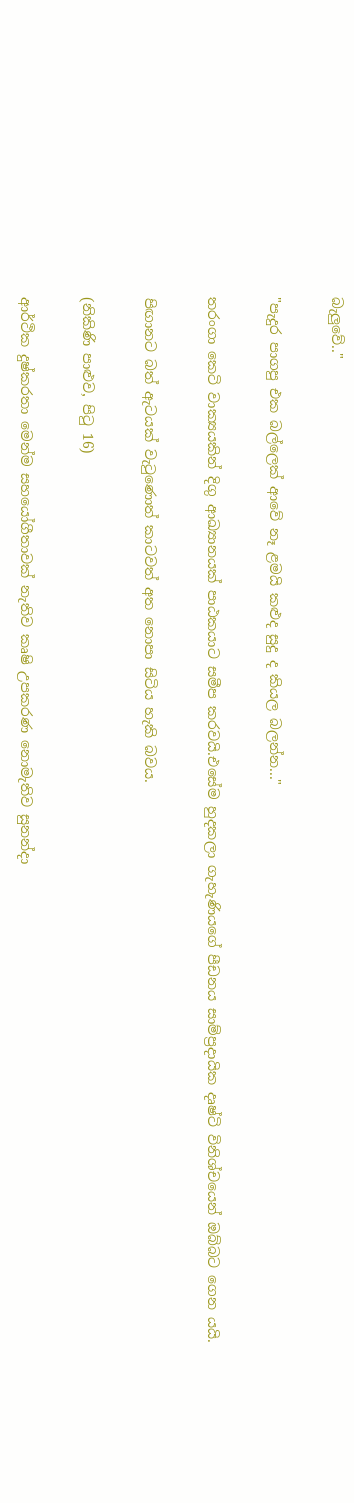බැලුවේ.."

"පැදුර පාගපු එක බල්ලෙක් ආවේ නෑ ළමයි කළුද සුදු ද කියල බලන්න..."

තරංගා කෙටි වාක්‍යයකින් දිගු ආඛ්‍යානයක් පාඨකයාට සමීප කරවයි.එසේම හුදකලා ගැහැණියගේ පීඩනය සාම්ප්‍රදායික දෘෂ්ටි විනිශ්චයෙන් ඔබ්බට ගෙන යයි.

පිඟානට බත් ඇටයක් වැටුණොත් කාටවත් අත නොපා සිටිය හැකි බවය.

(නිකිණි පාළුව, පිටු 16)

ආර්ථික දුෂ්කරතා මෙන්ම සහයෝගීතාවක් නැතිව කෘෂි උපකරණ නොමැතිව සුනන්දා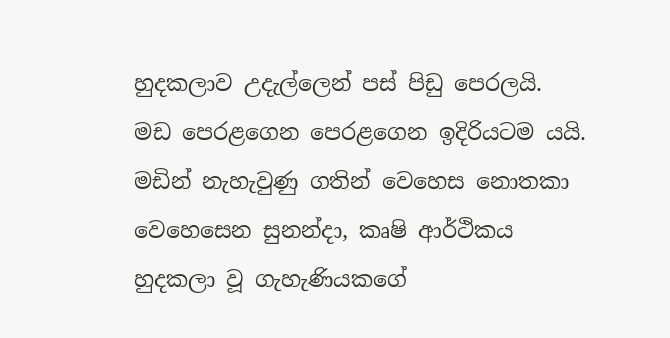හුදකලාව උදැල්ලෙන් පස් පිඩු පෙරලයි. මඩ පෙරළගෙන පෙරළගෙන ඉදිරියටම යයි. මඩින් නැහැවුණු ගතින් වෙහෙස නොතකා වෙහෙසෙන සුනන්දා, කෘෂි ආර්ථිකය හුදකලා වූ ගැහැණියකගේ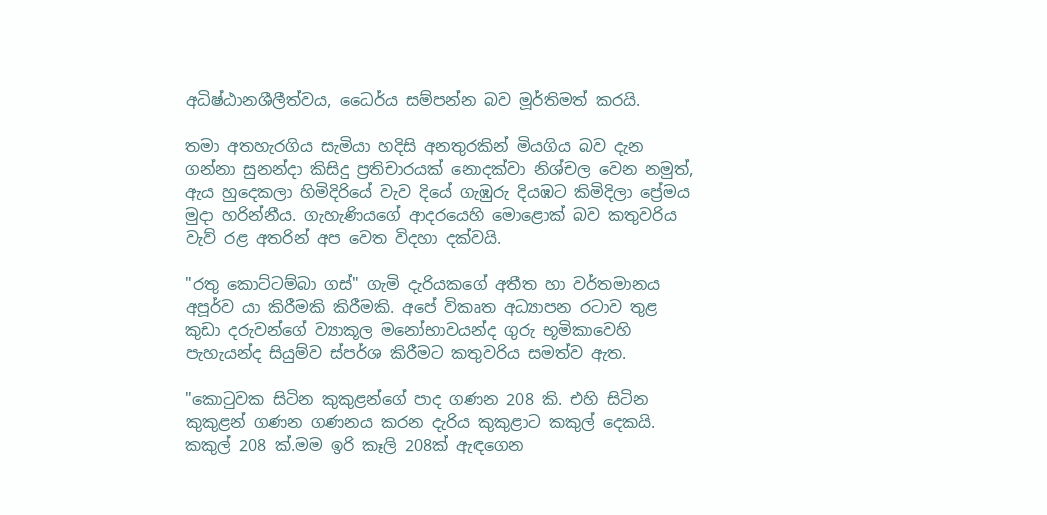අධිෂ්ඨානශීලීත්වය, ධෛර්ය සම්පන්න බව මූර්තිමත් කරයි.

තමා අතහැරගිය සැමියා හදිසි අනතුරකින් මියගිය බව දැන ගන්නා සුනන්දා කිසිදු ප්‍රතිචාරයක් නොදක්වා නිශ්චල වෙන නමුත්, ඇය හුදෙකලා හිමිදිරියේ වැව දියේ ගැඹුරු දියඹට කිමිදිලා ප්‍රේමය මුදා හරින්නීය. ගැහැණියගේ ආදරයෙහි මොළොක් බව කතුවරිය වැව් රළ අතරින් අප වෙත විදහා දක්වයි.

"රතු කොට්ටම්බා ගස්" ගැමි දැරියකගේ අතීත හා වර්තමානය අපූර්ව යා කිරීමකි කිරීමකි. අපේ විකෘත අධ්‍යාපන රටාව තුළ කුඩා දරුවන්ගේ ව්‍යාකූල මනෝභාවයන්ද ගුරු භූමිකාවෙහි පැහැයන්ද සියුම්ව ස්පර්ශ කිරීමට කතුවරිය සමත්ව ඇත.

"කොටුවක සිටින කුකුළන්ගේ පාද ගණන 208 කි. එහි සිටින කුකුළන් ගණන ගණනය කරන දැරිය කුකුළාට කකුල් දෙකයි. කකුල් 208 ක්.මම ඉරි කෑලි 208ක් ඇඳගෙන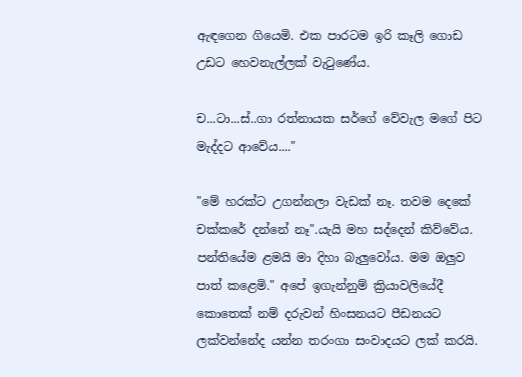ඇඳගෙන ගියෙමි. එක පාරටම ඉරි කෑලි ගොඩ උඩට හෙවනැල්ලක් වැටුණේය.

ච...ටා...ස්..ගා රත්නායක සර්ගේ වේවැල මගේ පිට මැද්දට ආවේය...."

"මේ හරක්ට උගන්නලා වැඩක් නෑ. තවම දෙකේ චක්කරේ දන්නේ නෑ".යැයි මහ සද්දෙන් කිව්වේය. පන්තියේම ළමයි මා දිහා බැලුවෝය. මම ඔලුව පාත් කළෙමි." අපේ ඉගැන්නුම් ක්‍රියාවලියේදී කොතෙක් නම් දරුවන් හිංසනයට පීඩනයට ලක්වන්නේද යන්න තරංගා සංවාදයට ලක් කරයි.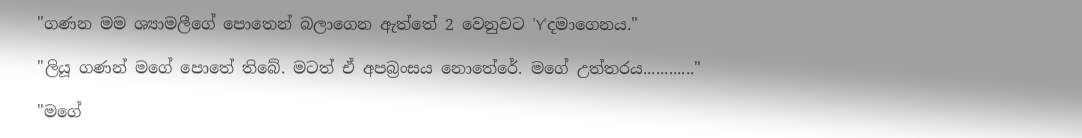"ගණන මම ශ්‍යාමලීගේ පොතෙන් බලාගෙන ඇත්තේ 2 වෙනුවට 'Y'දමාගෙනය."

"ලියූ ගණන් මගේ පොතේ තිබේ. මටත් ඒ අපබ්‍රංසය නොතේරේ. මගේ උත්තරය............"

"මගේ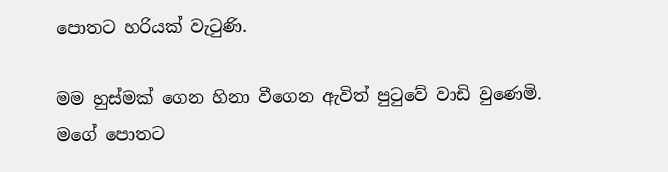පොතට හරියක් වැටුණි.

මම හුස්මක් ගෙන හිනා වීගෙන ඇවිත් පුටුවේ වාඩි වුණෙමි. මගේ පොතට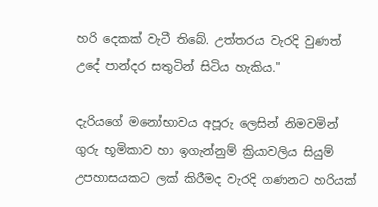හරි දෙකක් වැටී තිබේ. උත්තරය වැරදි වුණත් උදේ පාන්දර සතුටින් සිටිය හැකිය."

දැරියගේ මනෝභාවය අපූරු ලෙසින් නිමවමින් ගුරු භූමිකාව හා ඉගැන්නුම් ක්‍රියාවලිය සියුම් උපහාසයකට ලක් කිරීමද වැරදි ගණනට හරියක්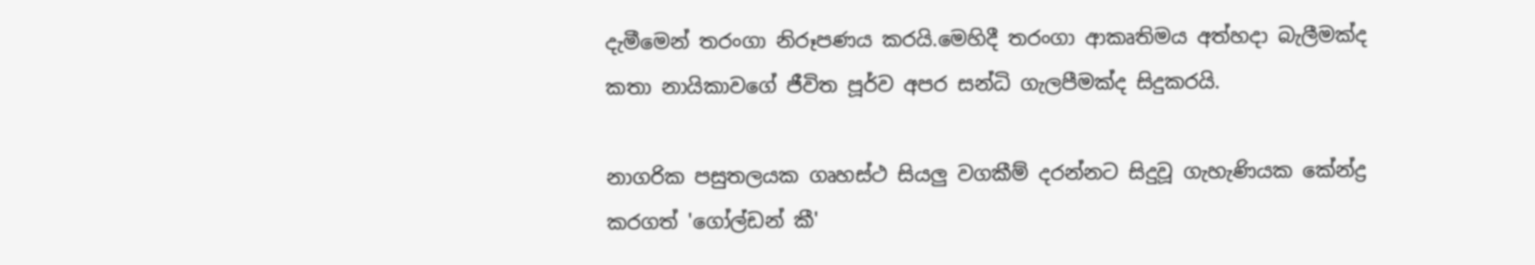දැමීමෙන් තරංගා නිරූපණය කරයි.මෙහිදී තරංගා ආකෘතිමය අත්හදා බැලීමක්ද කතා නායිකාවගේ ජීවිත පූර්ව අපර සන්ධි ගැලපීමක්ද සිදුකරයි.

නාගරික පසුතලයක ගෘහස්ථ සියලු වගකීම් දරන්නට සිදුවූ ගැහැණියක කේන්ද්‍ර කරගත් 'ගෝල්ඩන් කී'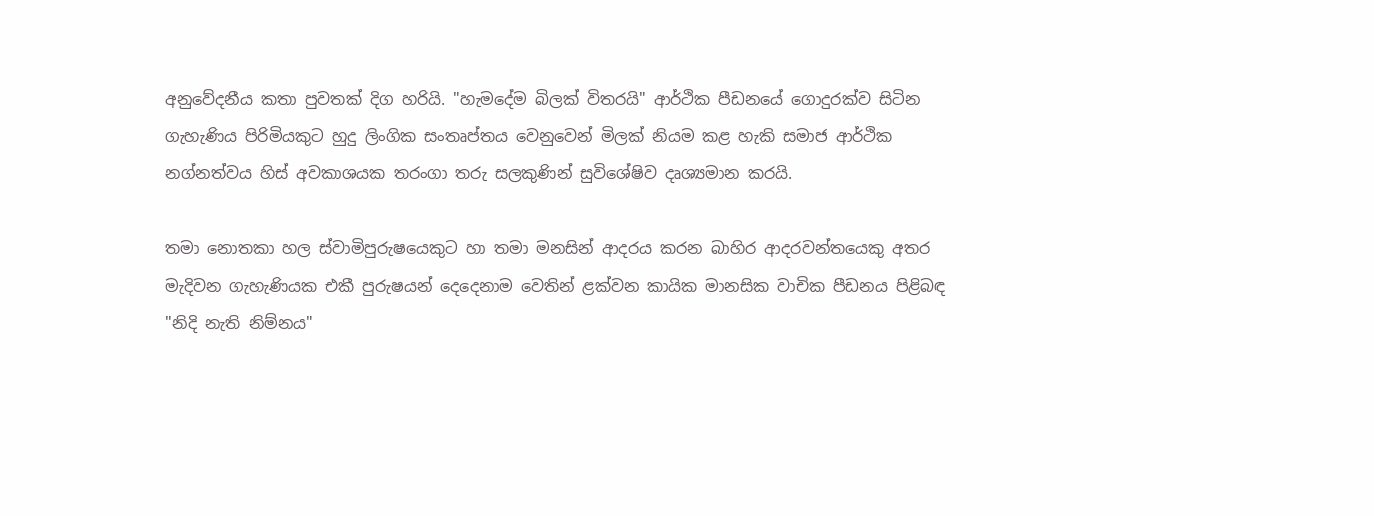අනුවේදනීය කතා පුවතක් දිග හරියි. "හැමදේම බිලක් විතරයි" ආර්ථික පීඩනයේ ගොදුරක්ව සිටින ගැහැණිය පිරිමියකුට හුදු ලිංගික සංතෘප්තය වෙනුවෙන් මිලක් නියම කළ හැකි සමාජ ආර්ථික නග්නත්වය හිස් අවකාශයක තරංගා තරු සලකුණින් සුවිශේෂිව දෘශ්‍යමාන කරයි.

තමා නොතකා හල ස්වාමිපුරුෂයෙකුට හා තමා මනසින් ආදරය කරන බාහිර ආදරවන්තයෙකු අතර මැදිවන ගැහැණියක එකී පුරුෂයන් දෙදෙනාම වෙතින් ළක්වන කායික මානසික වාචික පීඩනය පිළිබඳ "නිදි නැති නිම්නය"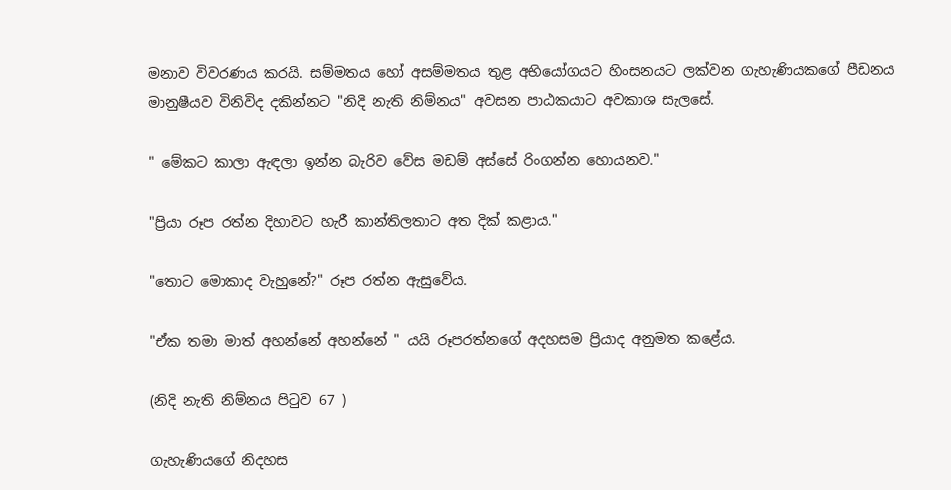මනාව විවරණය කරයි. සම්මතය හෝ අසම්මතය තුළ අභියෝගයට හිංසනයට ලක්වන ගැහැණියකගේ පීඩනය මානුෂීයව විනිවිද දකින්නට "නිදි නැති නිම්නය" අවසන පාඨකයාට අවකාශ සැලසේ.

" මේකට කාලා ඇඳලා ඉන්න බැරිව වේස මඩම් අස්සේ රිංගන්න හොයනව."

"ප්‍රියා රූප රත්න දිහාවට හැරී කාන්තිලතාට අත දික් කළාය."

"තොට මොකාද වැහුනේ?" රූප රත්න ඇසුවේය.

"ඒක තමා මාත් අහන්නේ අහන්නේ " යයි රූපරත්නගේ අදහසම ප්‍රියාද අනුමත කළේය.

(නිදි නැති නිම්නය පිටුව 67 )

ගැහැණියගේ නිදහස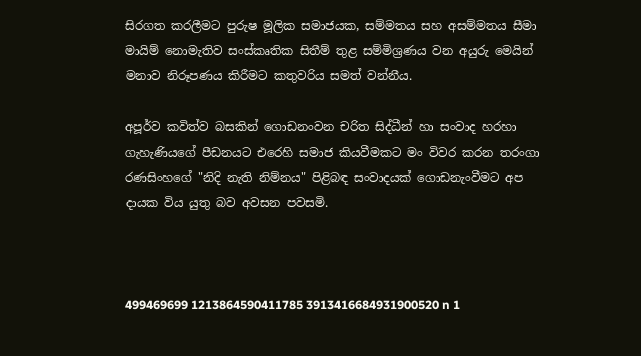සිරගත කරලීමට පුරුෂ මූලික සමාජයක, සම්මතය සහ අසම්මතය සීමා මායිම් නොමැතිව සංස්කෘතික සිතීම් තුළ සම්මිශ්‍රණය වන අයුරු මෙයින් මනාව නිරූපණය කිරීමට කතුවරිය සමත් වන්නීය.

අපූර්ව කවිත්ව බසකින් ගොඩනංවන චරිත සිද්ධීන් හා සංවාද හරහා ගැහැණියගේ පීඩනයට එරෙහි සමාජ කියවීමකට මං විවර කරන තරංගා රණසිංහගේ "නිදි නැති නිම්නය" පිළිබඳ සංවාදයක් ගොඩනැංවීමට අප දායක විය යුතු බව අවසන පවසමි.



499469699 1213864590411785 3913416684931900520 n 1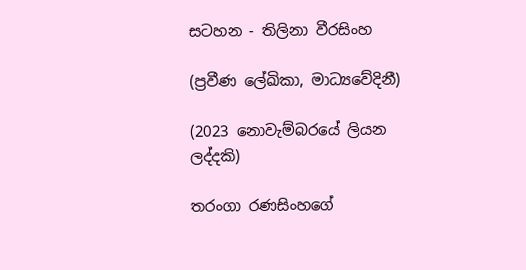සටහන - තිලිනා වීරසිංහ

(ප්‍රවීණ ලේඛිකා, මාධ්‍යවේදිනී)

(2023 නොවැම්බරයේ ලියන ලද්දකි)

තරංගා රණසිංහගේ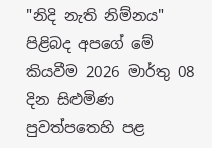"නිදි නැති නිම්නය" පිළිබද අපගේ මේ කියවීම 2026 මාර්තු 08 දින සිළුමිණ පුවත්පතෙහි පළ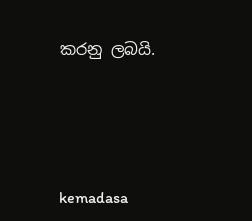කරනු ලබයි.





kemadasa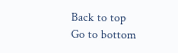Back to top
Go to bottom